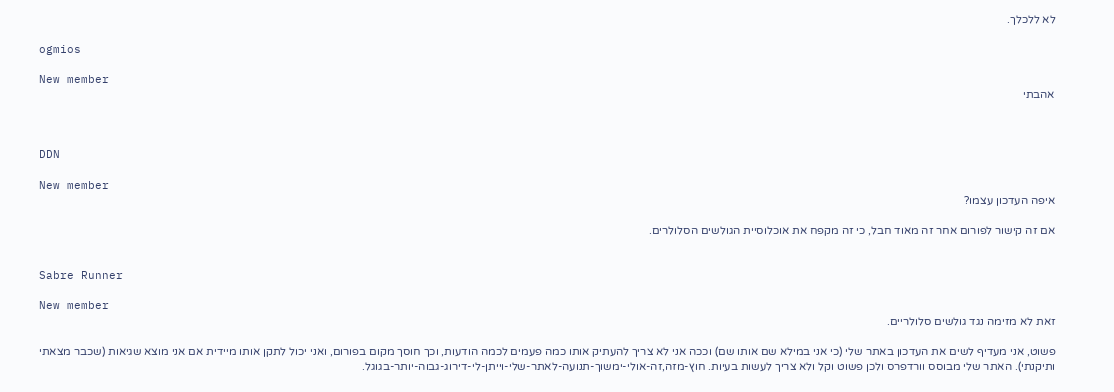לא ללכלך.

ogmios

New member
אהבתי



DDN

New member
איפה העדכון עצמו?

אם זה קישור לפורום אחר זה מאוד חבל, כי זה מקפח את אוכלוסיית הגולשים הסלולרים.


Sabre Runner

New member
זאת לא מזימה נגד גולשים סלולריים.

פשוט, אני מעדיף לשים את העדכון באתר שלי (כי אני במילא שם אותו שם) וככה אני לא צריך להעתיק אותו כמה פעמים לכמה הודעות, וכך חוסך מקום בפורום, ואני יכול לתקן אותו מיידית אם אני מוצא שגיאות (שכבר מצאתי ותיקנתי). האתר שלי מבוסס וורדפרס ולכן פשוט וקל ולא צריך לעשות בעיות. חוץ-מזה,זה-אולי-ימשוך-תנועה-לאתר-שלי-וייתן-לי-דירוג-גבוה-יותר-בגוגל.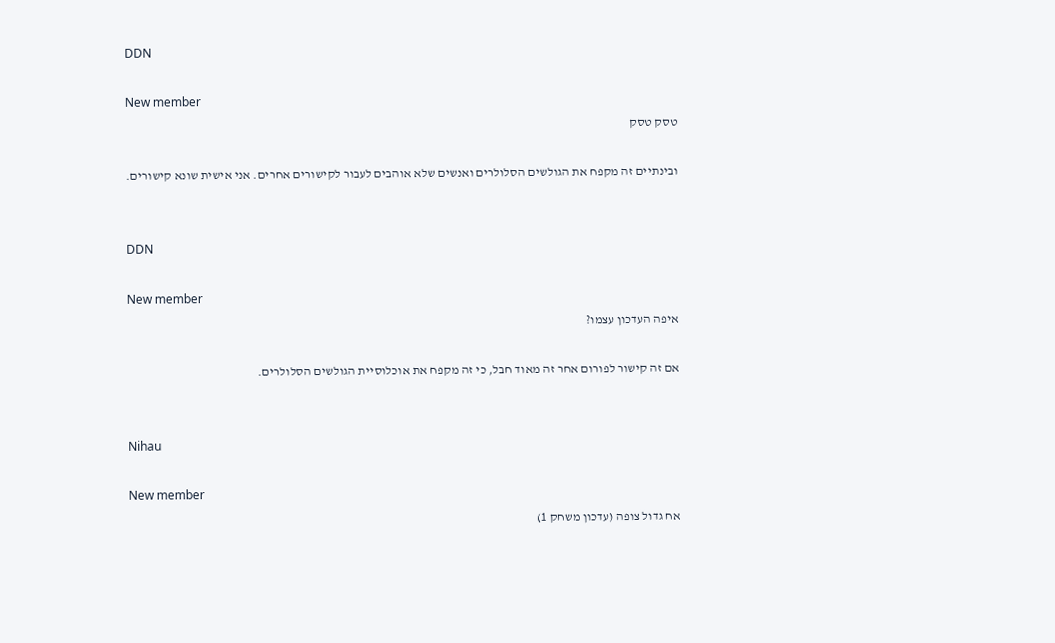DDN

New member
טסק טסק

ובינתיים זה מקפח את הגולשים הסלולרים ואנשים שלא אוהבים לעבור לקישורים אחרים. אני אישית שונא קישורים.


DDN

New member
איפה העדכון עצמו?

אם זה קישור לפורום אחר זה מאוד חבל, כי זה מקפח את אוכלוסיית הגולשים הסלולרים.


Nihau

New member
אח גדול צופה (עדכון משחק 1)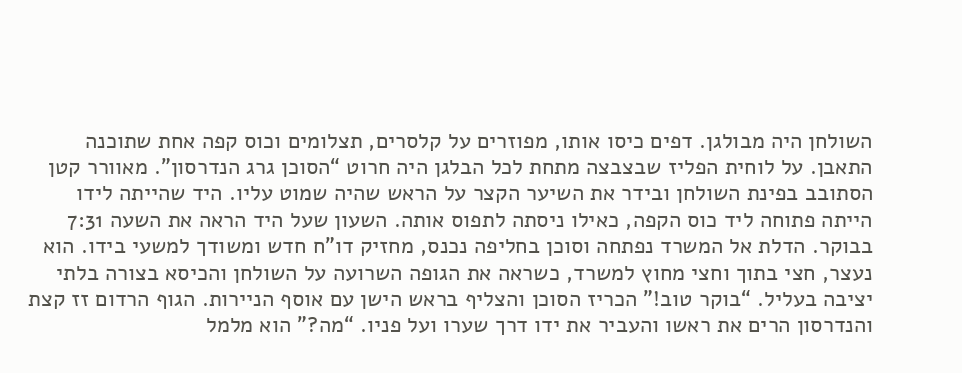השולחן היה מבולגן. דפים כיסו אותו, מפוזרים על קלסרים, תצלומים וכוס קפה אחת שתוכנה התאבן. על לוחית הפליז שבצבצה מתחת לכל הבלגן היה חרוט “הסוכן גרג הנדרסון”. מאוורר קטן הסתובב בפינת השולחן ובידר את השיער הקצר על הראש שהיה שמוט עליו. היד שהייתה לידו הייתה פתוחה ליד כוס הקפה, כאילו ניסתה לתפוס אותה. השעון שעל היד הראה את השעה 7:31 בבוקר. הדלת אל המשרד נפתחה וסוכן בחליפה נכנס, מחזיק דו”ח חדש ומשודך למשעי בידו. הוא נעצר, חצי בתוך וחצי מחוץ למשרד, כשראה את הגופה השרועה על השולחן והכיסא בצורה בלתי יציבה בעליל. “בוקר טוב!” הכריז הסוכן והצליף בראש הישן עם אוסף הניירות. הגוף הרדום זז קצת והנדרסון הרים את ראשו והעביר את ידו דרך שערו ועל פניו. “מה?” הוא מלמל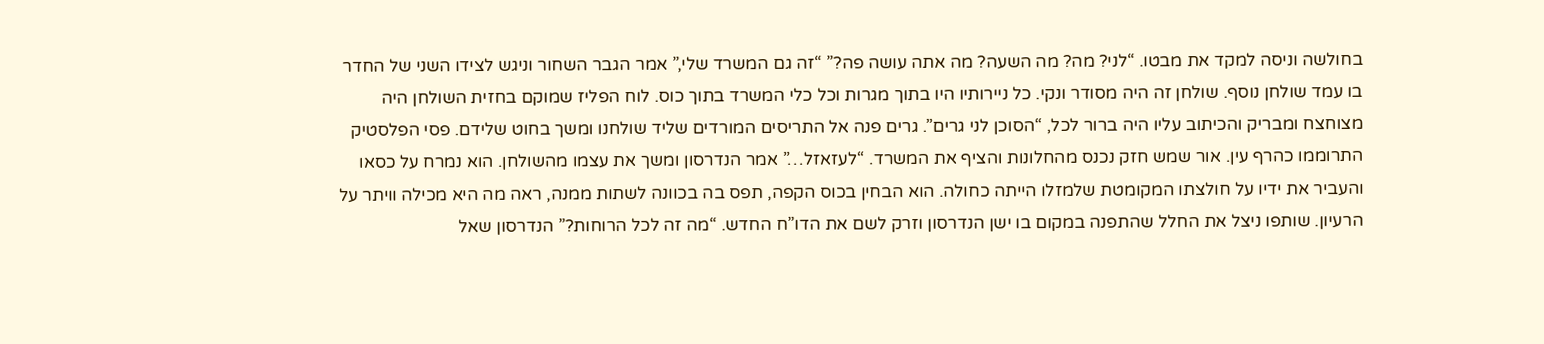בחולשה וניסה למקד את מבטו. “לני? מה? מה השעה? מה אתה עושה פה?” “זה גם המשרד שלי,” אמר הגבר השחור וניגש לצידו השני של החדר בו עמד שולחן נוסף. שולחן זה היה מסודר ונקי. כל ניירותיו היו בתוך מגרות וכל כלי המשרד בתוך כוס. לוח הפליז שמוקם בחזית השולחן היה מצוחצח ומבריק והכיתוב עליו היה ברור לכל, “הסוכן לני גרים”. גרים פנה אל התריסים המורדים שליד שולחנו ומשך בחוט שלידם. פסי הפלסטיק התרוממו כהרף עין. אור שמש חזק נכנס מהחלונות והציף את המשרד. “לעזאזל…” אמר הנדרסון ומשך את עצמו מהשולחן. הוא נמרח על כסאו והעביר את ידיו על חולצתו המקומטת שלמזלו הייתה כחולה. הוא הבחין בכוס הקפה, תפס בה בכוונה לשתות ממנה, ראה מה היא מכילה וויתר על הרעיון. שותפו ניצל את החלל שהתפנה במקום בו ישן הנדרסון וזרק לשם את הדו”ח החדש. “מה זה לכל הרוחות?” הנדרסון שאל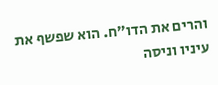והרים את הדו”ח. הוא שפשף את עיניו וניסה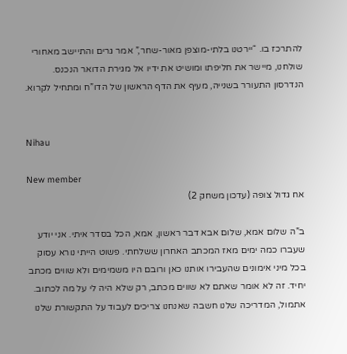להתרכז בו. “יירטנו בלתי-מוצפן מאור-שחר,” אמר גרים והתיישב מאחורי שולחנו, מיישר את חליפתו ומושיט את ידיו אל מגירת הדואר הנכנס. הנדרסון התעורר בשנייה, מעיף את הדף הראשון של הדו”ח ומתחיל לקרוא.


Nihau

New member
אח גדול צופה (עדכון משחק 2)

ב”ה שלום אמא, שלום אבא דבר ראשון, אמא, הכל בסדר איתי. אני יודע שעברו כמה ימים מאז המכתב האחרון ששלחתי. פשוט הייתי נורא עסוק בכל מיני אימונים שהעבירו אותנו כאן ורובם היו משמימים ולא שווים מכתב יחיד. זה לא אומר שאתם לא שווים מכתב, רק שלא היה לי על מה לכתוב. אתמול, המדריכה שלנו חשבה שאנחנו צריכים לעבוד על התקשורת שלנו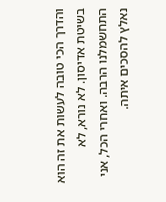והדרך הכי טובה לעשות את זה הוא בשיטת אדיסון. לא נורא, לא התחשמלנו הרבה. ואחרי הכל, אני נאלץ להסכים איתה.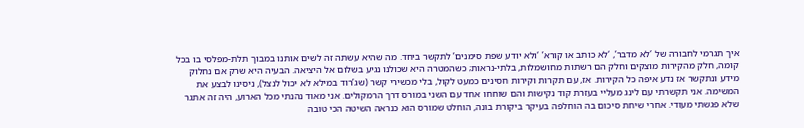איך תגרמי לחבורה של ‘לא מדבר’, ‘לא כותב או קורא’ ‘ולא יודע שפת סימנים’ לתקשר ביחד. מה שהיא עשתה זה לשים אותנו במבוך תלת-מפלסי בו בכל קומה, חלק מהקירות מוצקים וחלק הם רשתות מחושמלות, בלתי-נראות; כשהמטרה היא שכולנו נגיע בשלום אל היציאה. הבעיה היא שרק אם נחלוק מידע ונתקשר אז נדע איפה כל הקירות. אז, עם תקרות וקירות חסינים כמעט לקול, בלי מכשירי קשר (שג’רוד במילא לא יכול לנצל), ניסינו לבצע את המשימה. אני תקשרתי עם לינג מעליי בעזרת קוד נקישות והם שוחחו אחד עם השני במורס דרך הרמקולים. אני מאוד נהנתי מכל הארוע, היה זה אתגר שלא פגשתי מעודי. אחרי שיחת סיכום בה הוחלפה בעיקר ביקורת בונה, הוחלט שמורס הוא כנראה השיטה הכי טובה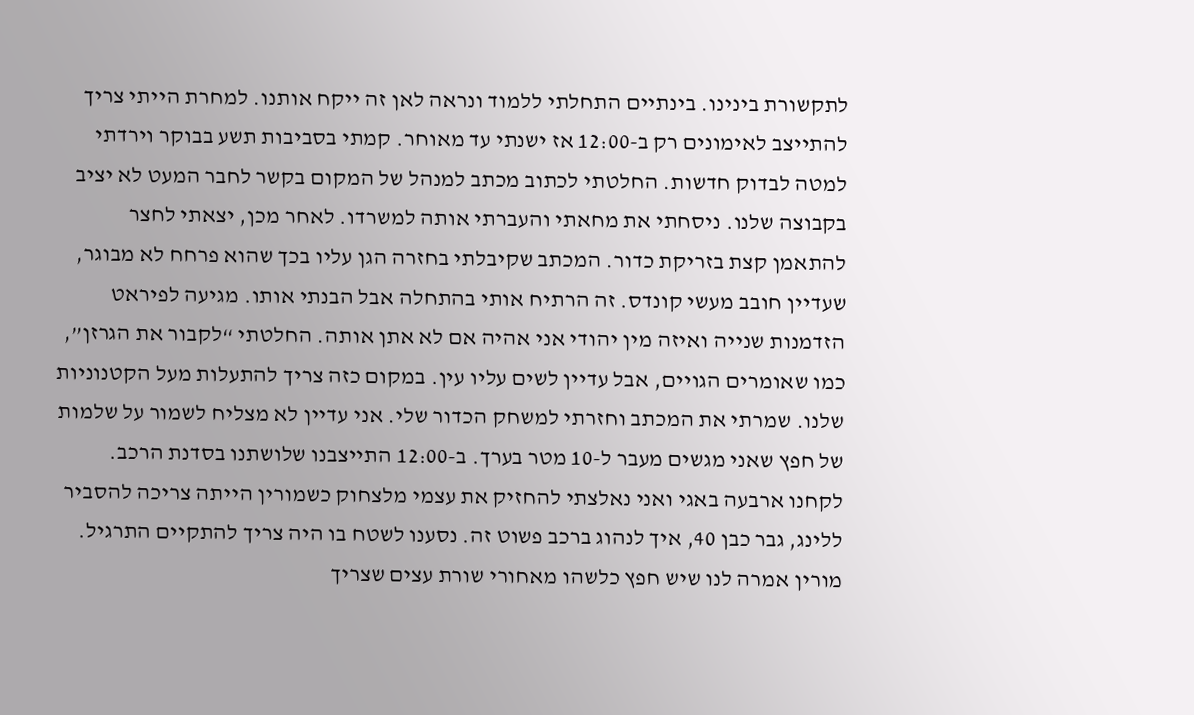לתקשורת בינינו. בינתיים התחלתי ללמוד ונראה לאן זה ייקח אותנו. למחרת הייתי צריך להתייצב לאימונים רק ב-12:00 אז ישנתי עד מאוחר. קמתי בסביבות תשע בבוקר וירדתי למטה לבדוק חדשות. החלטתי לכתוב מכתב למנהל של המקום בקשר לחבר המעט לא יציב בקבוצה שלנו. ניסחתי את מחאתי והעברתי אותה למשרדו. לאחר מכן, יצאתי לחצר להתאמן קצת בזריקת כדור. המכתב שקיבלתי בחזרה הגן עליו בכך שהוא פרחח לא מבוגר, שעדיין חובב מעשי קונדס. זה הרתיח אותי בהתחלה אבל הבנתי אותו. מגיעה לפיראט הזדמנות שנייה ואיזה מין יהודי אני אהיה אם לא אתן אותה. החלטתי “לקבור את הגרזן”, כמו שאומרים הגויים, אבל עדיין לשים עליו עין. במקום כזה צריך להתעלות מעל הקטנוניות שלנו. שמרתי את המכתב וחזרתי למשחק הכדור שלי. אני עדיין לא מצליח לשמור על שלמות של חפץ שאני מגשים מעבר ל-10 מטר בערך. ב-12:00 התייצבנו שלושתנו בסדנת הרכב. לקחנו ארבעה באגי ואני נאלצתי להחזיק את עצמי מלצחוק כשמורין הייתה צריכה להסביר ללינג, גבר כבן 40, איך לנהוג ברכב פשוט זה. נסענו לשטח בו היה צריך להתקיים התרגיל. מורין אמרה לנו שיש חפץ כלשהו מאחורי שורת עצים שצריך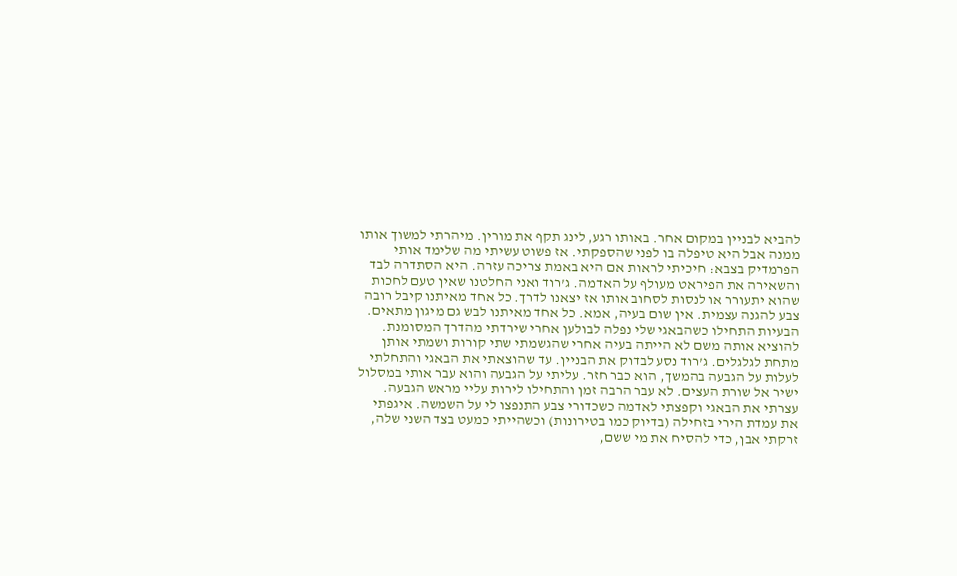להביא לבניין במקום אחר. באותו רגע, לינג תקף את מורין. מיהרתי למשוך אותו ממנה אבל היא טיפלה בו לפני שהספקתי. אז פשוט עשיתי מה שלימד אותי הפרמדיק בצבא: חיכיתי לראות אם היא באמת צריכה עזרה. היא הסתדרה לבד והשאירה את הפיראט מעולף על האדמה. ג’רוד ואני החלטנו שאין טעם לחכות שהוא יתעורר או לנסות לסחוב אותו אז יצאנו לדרך. כל אחד מאיתנו קיבל רובה צבע להגנה עצמית. אין שום בעיה, אמא. כל אחד מאיתנו לבש גם מיגון מתאים. הבעיות התחילו כשהבאגי שלי נפלה לבולען אחרי שירדתי מהדרך המסומנת. להוציא אותה משם לא הייתה בעיה אחרי שהגשמתי שתי קורות ושמתי אותן מתחת לגלגלים. ג’רוד נסע לבדוק את הבניין. עד שהוצאתי את הבאגי והתחלתי לעלות על הגבעה בהמשך, הוא כבר חזר. עליתי על הגבעה והוא עבר אותי במסלול ישיר אל שורת העצים. לא עבר הרבה זמן והתחילו לירות עליי מראש הגבעה. עצרתי את הבאגי וקפצתי לאדמה כשכדורי צבע התנפצו לי על השמשה. איגפתי את עמדת הירי בזחילה (בדיוק כמו בטירונות) וכשהייתי כמעט בצד השני שלה, זרקתי אבן, כדי להסיח את מי ששם,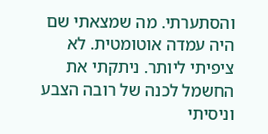והסתערתי. מה שמצאתי שם היה עמדה אוטומטית. לא ציפיתי ליותר. ניתקתי את החשמל לכנה של רובה הצבע וניסיתי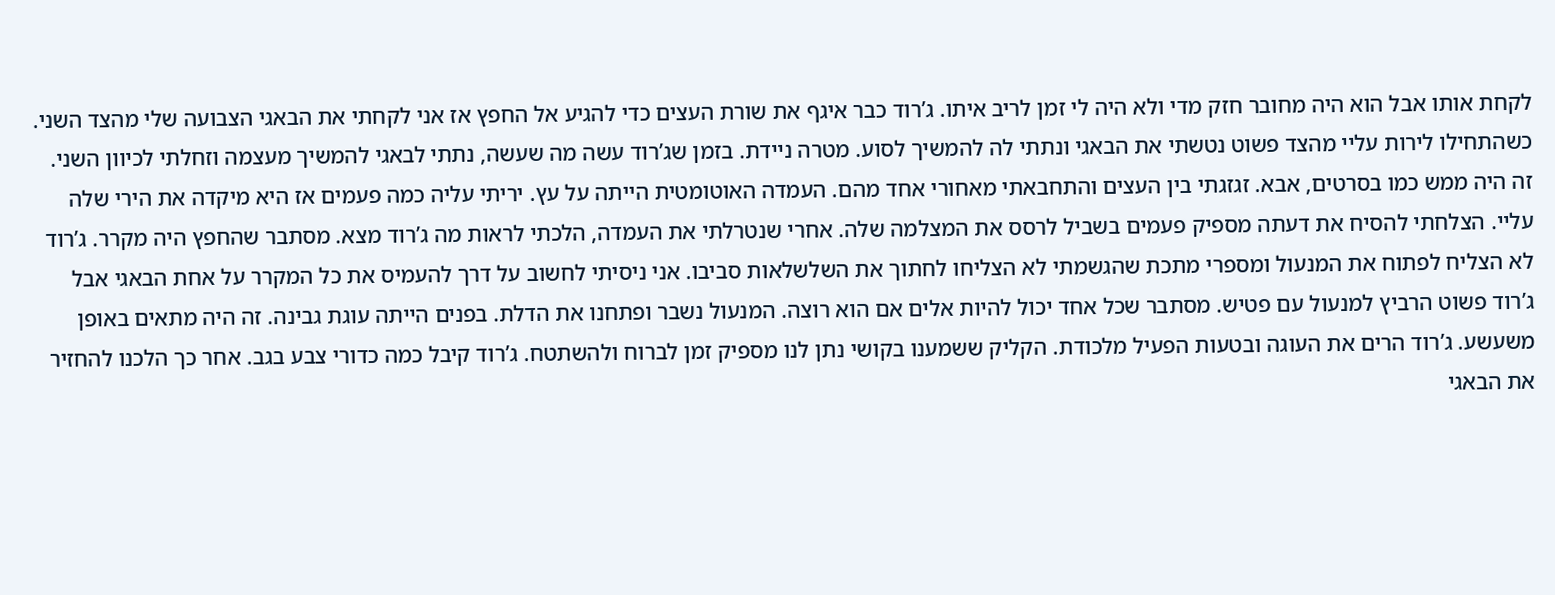לקחת אותו אבל הוא היה מחובר חזק מדי ולא היה לי זמן לריב איתו. ג’רוד כבר איגף את שורת העצים כדי להגיע אל החפץ אז אני לקחתי את הבאגי הצבועה שלי מהצד השני. כשהתחילו לירות עליי מהצד פשוט נטשתי את הבאגי ונתתי לה להמשיך לסוע. מטרה ניידת. בזמן שג’רוד עשה מה שעשה, נתתי לבאגי להמשיך מעצמה וזחלתי לכיוון השני. זה היה ממש כמו בסרטים, אבא. זגזגתי בין העצים והתחבאתי מאחורי אחד מהם. העמדה האוטומטית הייתה על עץ. יריתי עליה כמה פעמים אז היא מיקדה את הירי שלה עליי. הצלחתי להסיח את דעתה מספיק פעמים בשביל לרסס את המצלמה שלה. אחרי שנטרלתי את העמדה, הלכתי לראות מה ג’רוד מצא. מסתבר שהחפץ היה מקרר. ג’רוד לא הצליח לפתוח את המנעול ומספרי מתכת שהגשמתי לא הצליחו לחתוך את השלשלאות סביבו. אני ניסיתי לחשוב על דרך להעמיס את כל המקרר על אחת הבאגי אבל ג’רוד פשוט הרביץ למנעול עם פטיש. מסתבר שכל אחד יכול להיות אלים אם הוא רוצה. המנעול נשבר ופתחנו את הדלת. בפנים הייתה עוגת גבינה. זה היה מתאים באופן משעשע. ג’רוד הרים את העוגה ובטעות הפעיל מלכודת. הקליק ששמענו בקושי נתן לנו מספיק זמן לברוח ולהשתטח. ג’רוד קיבל כמה כדורי צבע בגב. אחר כך הלכנו להחזיר את הבאגי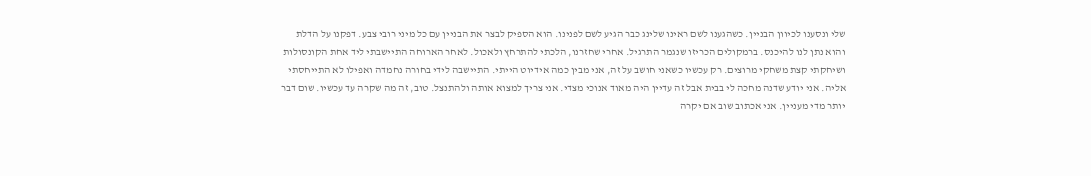שלי ונסענו לכיוון הבניין. כשהגענו לשם ראינו שלינג כבר הגיע לשם לפנינו. הוא הספיק לבצר את הבניין עם כל מיני רובי צבע. דפקנו על הדלת והוא נתן לנו להיכנס. ברמקולים הכריזו שנגמר התרגיל. אחרי שחזרנו, הלכתי להתרחץ ולאכול. לאחר הארוחה התיישבתי ליד אחת הקונסולות ושיחקתי קצת משחקי מרוצים. רק עכשיו כשאני חושב על זה, אני מבין כמה אידיוט הייתי. התיישבה לידי בחורה נחמדה ואפילו לא התייחסתי אליה. אני יודע שדנה מחכה לי בבית אבל זה עדיין היה מאוד אנוכי מצדי. אני צריך למצוא אותה ולהתנצל. טוב, זה מה שקרה עד עכשיו. שום דבר יותר מדי מעניין. אני אכתוב שוב אם יקרה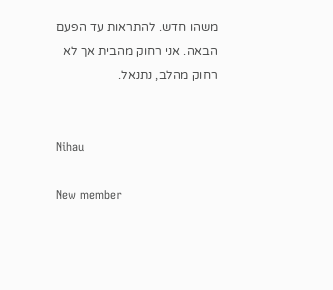משהו חדש. להתראות עד הפעם הבאה. אני רחוק מהבית אך לא רחוק מהלב, נתנאל.


Nihau

New member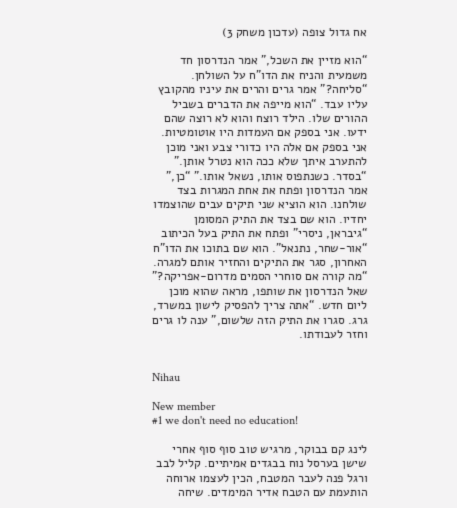אח גדול צופה (עדכון משחק 3)

“הוא מזיין את השכל,” אמר הנדרסון חד משמעית והניח את הדו”ח על השולחן. “סליחה?” אמר גרים והרים את עיניו מהקובץ עליו עבד. “הוא מייפה את הדברים בשביל ההורים שלו. הילד רוצח והוא לא רוצה שהם ידעו. אני בספק אם העמדות היו אוטומטיות. אני בספק אם אלה היו כדורי צבע ואני מוכן להתערב איתך שלא ככה הוא נטרל אותן.” “בסדר. כשנתפוס אותו, נשאל אותו.” “כן,” אמר הנדרסון ופתח את אחת המגרות בצד שולחנו. הוא הוציא שני תיקים עבים שהוצמדו יחדיו. הוא שם בצד את התיק המסומן “גיבראן, ניסרי” ופתח את התיק בעל הכיתוב “אור-שחר, נתנאל”. הוא שם בתוכו את הדו”ח האחרון, סגר את התיקים והחזיר אותם למגרה. “מה קורה אם סוחרי הסמים מדרום-אפריקה?” שאל הנדרסון את שותפו, מראה שהוא מוכן ליום חדש. “אתה צריך להפסיק לישון במשרד, גרג. סגרו את התיק הזה שלשום,” ענה לו גרים וחזר לעבודתו.


Nihau

New member
#1 we don't need no education!

לינג קם בבוקר, מרגיש טוב סוף סוף אחרי שישן בערסל נוח בבגדים אמיתיים. קליל לבב ורגל פנה לעבר המטבח, הכין לעצמו ארוחה הותעמת עם הטבח אדיר המימדים. שיחה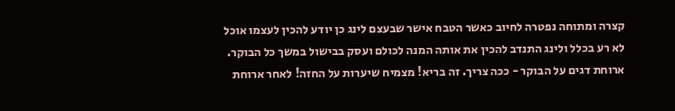קצרה ומתוחה נפטרה לחיוב כאשר הטבח אישר שבעצם לינג כן יודע להכין לעצמו אוכל לא רע בכלל ולינג התנדב להכין את אותה המנה לכולם ועסק בבישול במשך כל הבוקר. ארוחת דגים על הבוקר - ככה צריך. זה בריא! מצמיח שיערות על החזה! לאחר ארוחת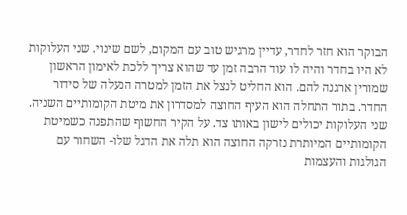הבוקר הוא חזר לחדר, עדיין מרגיש טוב עם המקום, לשם שינוי. שני העלוקות לא היו בחדר והיה לו עוד הרבה זמן עד שהוא צריך ללכת לאימון הראשון שמורין ארגנה להם. הוא החליט לנצל את הזמן למטרה הנעלה של סידור החדר. בתור התחלה הוא העיף החוצה למסדרון את מיטת הקומותיים השניה. שני העלוקות יכולים לישון באותו צד. על הקיר החשוף שהתפנה כשמיטת הקומותיים המיותרת נזרקה החוצה הוא תלה את הדגל שלו- השחור עם הגולגות והעצמות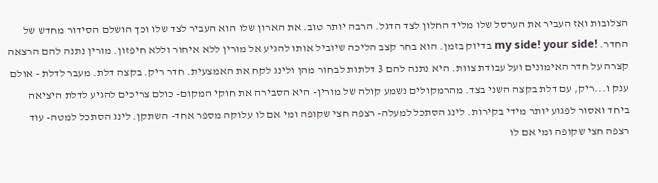הצלובות ואז העביר את הערסל שלו מליד החלון לצד הדגל. הרבה יותר טוב. את הארון שלו הוא העביר לצד שלו וכך הושלם הסידור מחדש של החדר. !my side! your side בדיוק בזמן. הוא בחר קצב הליכה שיוביל אותו להגיע אל מורין ללא איחור וללא חיפזון. מורין נתנה להם הרצאה קצרה על חדר האימונים ועל עבודת צוות. היא נתנה להם 3 דלתות לבחור מהן ולינג לקח את האמצעית. חדר ריק. בקצה דלת. מעבר לדלת - אולם ענק ו...ריק, עם דלת בקצה השני בצד. מהרמקולים נשמע קולה של מורין- היא הסבירה את חוקי המקום- כולם צריכים להגיע לדלת היציאה ביחד ואסור לפגוע יותר מידי בקירות. לינג הסתכל למעלה- רצפה חצי שקופה ומי אם לו עלוקה מספר אחד- השתקן. לינג הסתכל למטה- עוד רצפה חצי שקופה ומי אם לו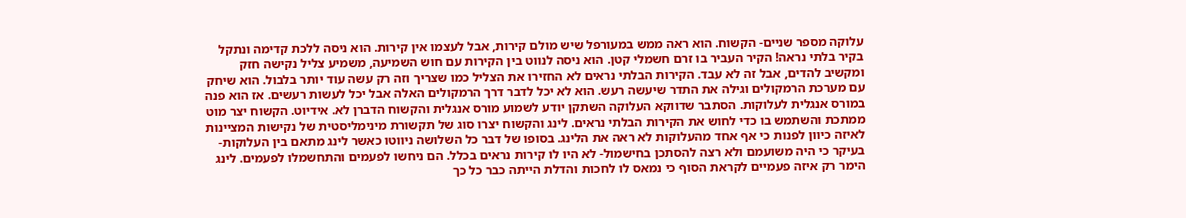עלוקה מספר שניים- הקשוח. הוא ראה ממש במעורפל שיש מולם קירות, אבל לעצמו אין קירות. הוא ניסה ללכת קדימה ונתקל בקיר בלתי נראה! הקיר העביר בו זרם חשמלי קטן. הוא ניסה לנווט בין הקירות עם חוש השמיעה, משמיע צליל נקישה חזק ומקשיב להדים, אבל זה לא עבד. הקירות הבלתי נראים לא החזירו את הצליל כמו שצריך וזה רק עשה עוד יותר בלבול. הוא שיחק עם מערכת הרמקולים וגילה את התדר שיעשה רעש. הוא לא יכל לדבר דרך הרמקולים האלה אבל יכל לעשות רעשים. אז הוא פנה במורס אנגלית לעלוקות. הסתבר שדווקא העלוקה השתקן יודע לשמוע מורס אנגלית והקשוח הדברן לא. אידיוט. הקשוח יצר מוט ממתכת והשתמש בו כדי לחוש את הקירות הבלתי נראים. לינג והקשוח יצרו סוג של תקשורת מינימליסטית של נקישות המציינות לאיזה כיוון לפנות כי אף אחד מהעלוקות לא ראה את הלינג. בסופו של דבר כל השלושה ניווטו כאשר לינג מתאם בין העלוקות- בעיקר כי היה משועמם ולא רצה להסתכן בחישמול- לא היו לו קירות נראים בכלל. הם ניחשו לפעמים והתחשמלו לפעמים. לינג הימר רק איזה פעמיים לקראת הסוף כי נמאס לו לחכות והדלת הייתה כבר כל כך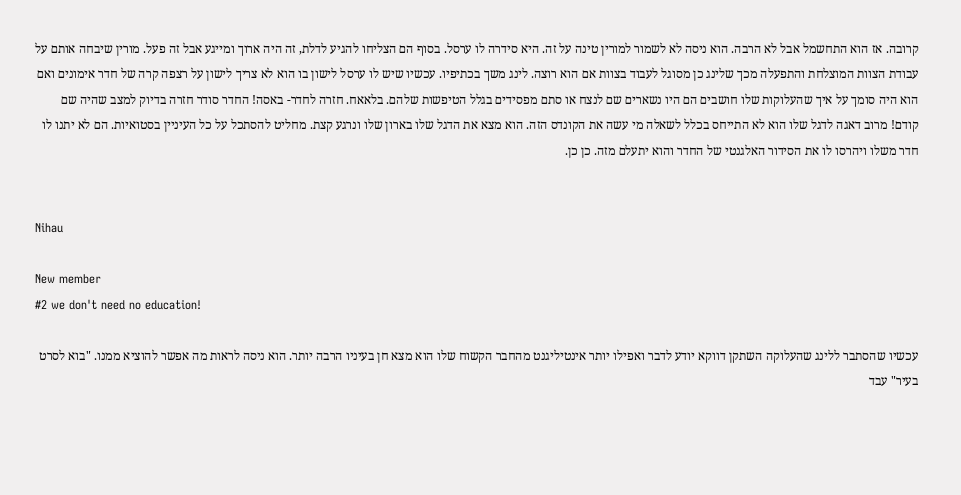קרובה. אז הוא התחשמל אבל לא הרבה. הוא ניסה לא לשמור למורין טינה על זה. היא סידרה לו ערסל. בסוף הם הצליחו להגיע לדלת, זה היה ארוך ומייגע אבל זה פעל. מורין שיבחה אותם על עבודת הצוות המוצלחת והתפעלה מכך שלינג כן מסוגל לעבוד בצוות אם הוא רוצה. לינג משך בכתיפיו. עכשיו שיש לו ערסל לישון בו הוא לא צריך לישון על רצפה קרה של חדר אימונים ואם הוא היה סומך על איך שהעלוקות שלו חושבים הם היו נשארים שם לנצח או סתם מפסידים בגלל הטיפשות שלהם. בלאאח. חזרה לחדר- באסה! החדר סודר חזרה בדיוק למצב שהיה שם קודם! מרוב דאגה לדגל שלו הוא לא התייחס בכלל לשאלה מי עשה את הקונדס הזה. הוא מצא את הדגל שלו בארון שלו ונרגע קצת. מחליט להסתכל על כל העיניין בסטואיות. הם לא יתנו לו חדר משלו ויהרסו לו את הסידור האלגנטי של החדר והוא יתעלם מזה. כן כן.


Nihau

New member
#2 we don't need no education!

עכשיו שהסתבר ללינג שהעלוקה השתקן דווקא יודע לדבר ואפילו יותר אינטיליגנט מהחבר הקשוח שלו הוא מצא חן בעיניו הרבה יותר. הוא ניסה לראות מה אפשר להוציא ממנו. "בוא לסרט בעיר" עבד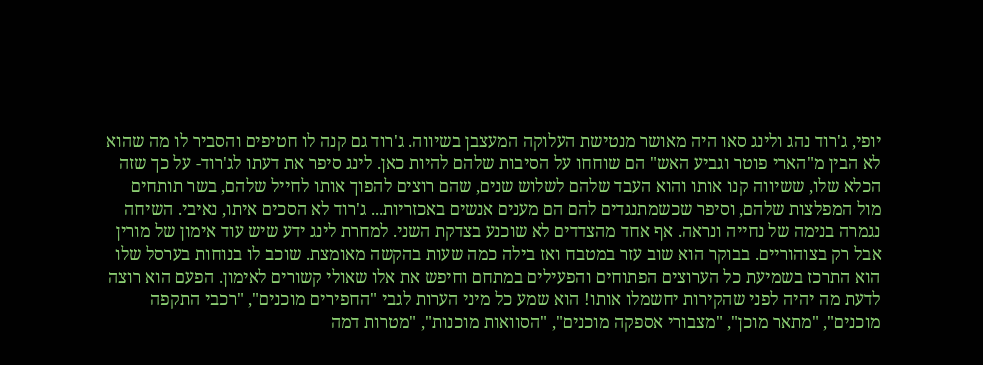יופי, ג'רוד נהג ולינג סאו היה מאושר מנטישת העלוקה המעצבן בשיווה. ג'רוד גם קנה לו חטיפים והסביר לו מה שהוא לא הבין מ"הארי פוטר וגביע האש" הם שוחחו על הסיבות שלהם להיות כאן. לינג סיפר את דעתו לג'רוד- על כך שזה הכלא שלו, ששיווה קנו אותו והוא העבד שלהם לשלוש שנים, שהם רוצים להפוך אותו לחייל שלהם, בשר תותחים מול המפלצות שלהם, וסיפר שכשמתנגדים להם הם מענים אנשים באכזריות... ג'רוד לא הסכים איתו, נאיבי. השיחה נגמרה בנימה של נחייה ונראה. אף אחד מהצדדים לא שוכנע בצדקת השני. למחרת לינג ידע שיש עוד אימון של מורין אבל רק בצוהוריים. בבוקר הוא שוב עזר במטבח ואז בילה כמה שעות בהקשה מאומצת. שוכב לו בנוחות בערסל שלו הוא התרכז בשמיעת כל הערוצים הפתוחים והפעילים במתחם וחיפש את אלו שאולי קשורים לאימון. הפעם הוא רוצה לדעת מה יהיה לפני שהקירות יחשמלו אותו! הוא שמע כל מיני הערות לגבי "החפירים מוכנים", "רכבי התקפה מוכנים", "מתאר מוכן", "מצבורי אספקה מוכנים", "הסוואות מוכנות", "מטרות דמה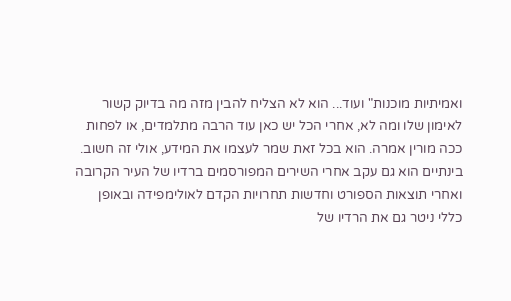ואמיתיות מוכנות" ועוד... הוא לא הצליח להבין מזה מה בדיוק קשור לאימון שלו ומה לא, אחרי הכל יש כאן עוד הרבה מתלמדים, או לפחות ככה מורין אמרה. הוא בכל זאת שמר לעצמו את המידע, אולי זה חשוב. בינתיים הוא גם עקב אחרי השירים המפורסמים ברדיו של העיר הקרובה ואחרי תוצאות הספורט וחדשות תחרויות הקדם לאולימפידה ובאופן כללי ניטר גם את הרדיו של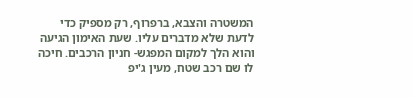המשטרה והצבא, ברפרוף, רק מספיק כדי לדעת שלא מדברים עליו. שעת האימון הגיעה והוא הלך למקום המפגש- חניון הרכבים. חיכה לו שם רכב שטח, מעין ג'יפ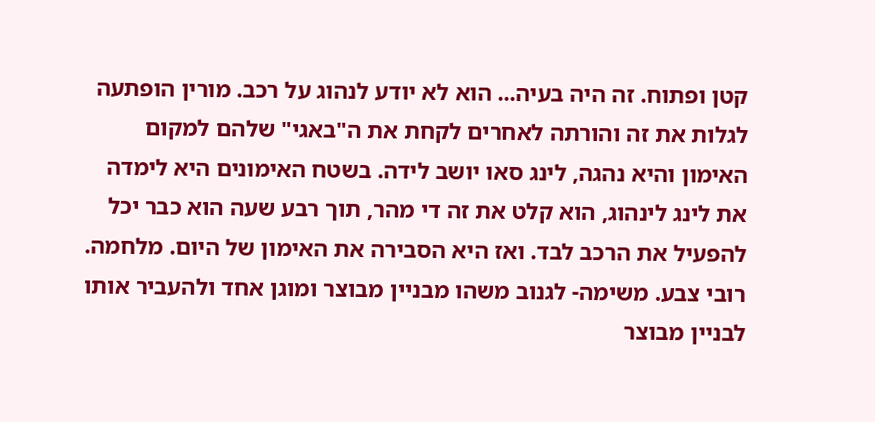קטן ופתוח. זה היה בעיה... הוא לא יודע לנהוג על רכב. מורין הופתעה לגלות את זה והורתה לאחרים לקחת את ה"באגי" שלהם למקום האימון והיא נהגה, לינג סאו יושב לידה. בשטח האימונים היא לימדה את לינג לינהוג, הוא קלט את זה די מהר, תוך רבע שעה הוא כבר יכל להפעיל את הרכב לבד. ואז היא הסבירה את האימון של היום. מלחמה. רובי צבע. משימה- לגנוב משהו מבניין מבוצר ומוגן אחד ולהעביר אותו לבניין מבוצר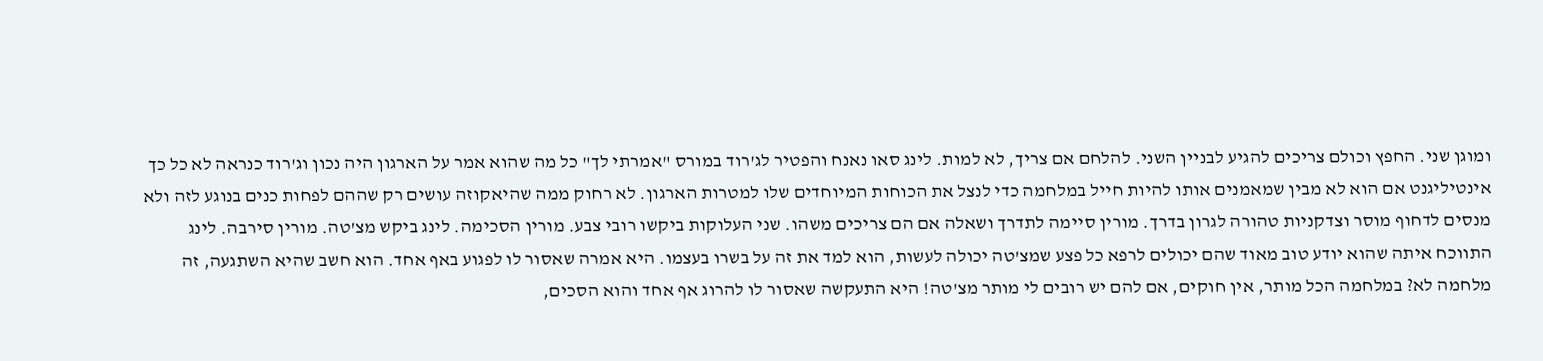ומוגן שני. החפץ וכולם צריכים להגיע לבניין השני. להלחם אם צריך, לא למות. לינג סאו נאנח והפטיר לג'רוד במורס "אמרתי לך" כל מה שהוא אמר על הארגון היה נכון וג'רוד כנראה לא כל כך אינטיליגנט אם הוא לא מבין שמאמנים אותו להיות חייל במלחמה כדי לנצל את הכוחות המיוחדים שלו למטרות הארגון. לא רחוק ממה שהיאקוזה עושים רק שההם לפחות כנים בנוגע לזה ולא מנסים לדחוף מוסר וצדקניות טהורה לגרון בדרך. מורין סיימה לתדרך ושאלה אם הם צריכים משהו. שני העלוקות ביקשו רובי צבע. מורין הסכימה. לינג ביקש מצ'טה. מורין סירבה. לינג התווכח איתה שהוא יודע טוב מאוד שהם יכולים לרפא כל פצע שמצ'טה יכולה לעשות, הוא למד את זה על בשרו בעצמו. היא אמרה שאסור לו לפגוע באף אחד. הוא חשב שהיא השתגעה, זה מלחמה לא? במלחמה הכל מותר, אין חוקים, אם להם יש רובים לי מותר מצ'טה! היא התעקשה שאסור לו להרוג אף אחד והוא הסכים,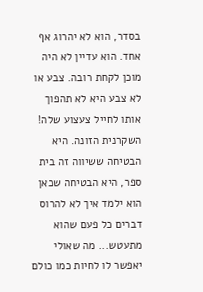בסדר, הוא לא יהרוג אף אחד. הוא עדיין לא היה מוכן לקחת רובה. צבע או לא צבע היא לא תהפוך אותו לחייל צעצוע שלה! השקרנית הזונה. היא הבטיחה ששיווה זה בית ספר, היא הבטיחה שכאן הוא ילמד איך לא להרוס דברים כל פעם שהוא מתעטש... מה שאולי יאפשר לו לחיות כמו כולם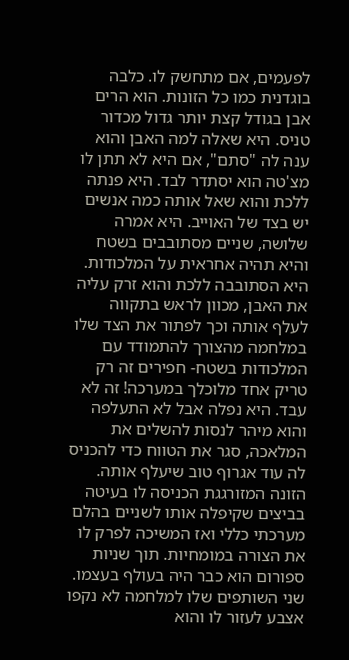לפעמים, אם מתחשק לו. כלבה בוגדנית כמו כל הזונות. הוא הרים אבן בגודל קצת יותר גדול מכדור טניס. היא שאלה למה האבן והוא ענה לה "סתם", אם היא לא תתן לו מצ'טה הוא יסתדר לבד. היא פנתה ללכת והוא שאל אותה כמה אנשים יש בצד של האוייב. היא אמרה שלושה, שניים מסתובבים בשטח והיא תהיה אחראית על המלכודות. היא הסתובבה ללכת והוא זרק עליה את האבן, מכוון לראש בתקווה לעלף אותה וכך לפתור את הצד שלו במלחמה מהצורך להתמודד עם המלכודות בשטח- חפירים זה רק טריק אחד מלוכלך במערכה! זה לא עבד. היא נפלה אבל לא התעלפה והוא מיהר לנסות להשלים את המלאכה, סגר את הטווח כדי להכניס לה עוד אגרוף טוב שיעלף אותה. הזונה המזורגגת הכניסה לו בעיטה בביצים שקיפלה אותו לשניים בהלם מערכתי כללי ואז המשיכה לפרק לו את הצורה במומחיות. תוך שניות ספורום הוא כבר היה בעולף בעצמו. שני השותפים שלו למלחמה לא נקפו אצבע לעזור לו והוא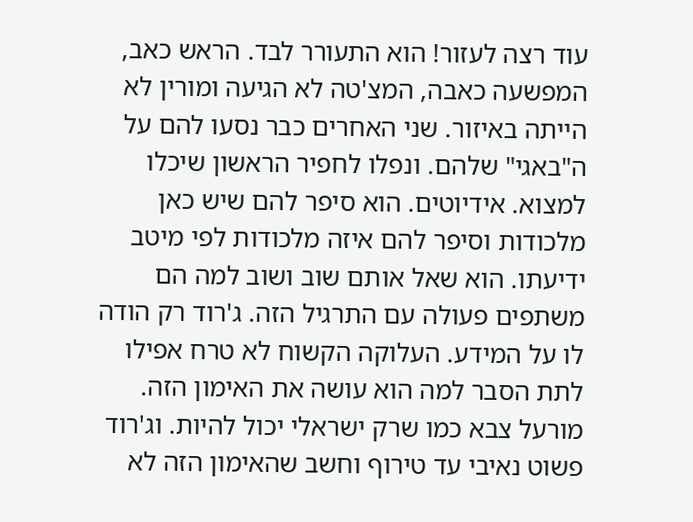עוד רצה לעזור! הוא התעורר לבד. הראש כאב, המפשעה כאבה, המצ'טה לא הגיעה ומורין לא הייתה באיזור. שני האחרים כבר נסעו להם על ה"באגי" שלהם. ונפלו לחפיר הראשון שיכלו למצוא. אידיוטים. הוא סיפר להם שיש כאן מלכודות וסיפר להם איזה מלכודות לפי מיטב ידיעתו. הוא שאל אותם שוב ושוב למה הם משתפים פעולה עם התרגיל הזה. ג'רוד רק הודה לו על המידע. העלוקה הקשוח לא טרח אפילו לתת הסבר למה הוא עושה את האימון הזה. מורעל צבא כמו שרק ישראלי יכול להיות. וג'רוד פשוט נאיבי עד טירוף וחשב שהאימון הזה לא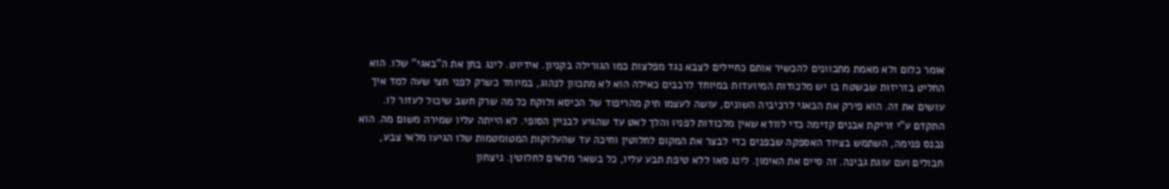אומר כלום ולא מאמת מתכוונים להכשיר אותם כחיילים לצבא נגד מפלצות כמו הגורילה בקניון. אידיוט. לינג בחן את ה"באגי" שלו. הוא החליט בזריזות שבשטח בו יש מלכודות המיועדות במיוחד לרכבים כאילה הוא לא מתכוון לנהוג, במיוחד כשרק לפני חצי שעה למד איך עושים את זה. הוא פירק את הבאגי לרכיביה השונים, עושה לעצמו תיק מהריפוד של הכיסא ולוקח כל מה שרק חשב שיכול לעזור לו. התקדם ע"י זריקת אבנים קדימה כדי לוודא שאין מלכודות לפניו והלך לאט עד שהגיע לבניין הסופי. לא הייתה עליו שמירה משום מה. הוא נכנס פנימה, השתמש בציוד האספקה שבפנים כדי לבצר את המקום לחלוטין וחיכה עד שהעלוקות המטומטמות שלו הגיעו מלאי צבע, חבולים ועם עוגת גבינה. זה סיים את האימון. לינג סאו ללא טיפת תבע עליו, כל בשאר מלאים לחלוטין. ניצחון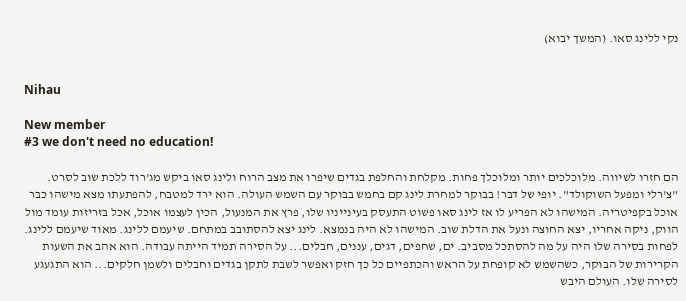נקי ללינג סאו. (המשך יבוא)


Nihau

New member
#3 we don't need no education!

הם חזרו לשיווה. מלוכלכים יותר ומלוכלך פחות. מקלחת והחלפת בגדים שיפרו את מצב הרוח ולינג סאו ביקש מג'רוד ללכת שוב לסרט. "צ'רלי ומפעל השוקולד". יופי של דבר! בבוקר למחרת לינג קם בחמש בבוקר עם השמש העולה. הוא ירד למטבח, להפתעתו מצא מישהו כבר אוכל בקפיטריה. המישהו לא הפריע לו אז לינג סאו פשוט התעסק בעינייניו שלו, פרץ את המנעול, הכין לעצמו אוכל, אכל בזריזות עומד מול הווק, ניקה אחריו, יצא החוצה ונעל את הדלת שוב. המישהו לא היה בנמצא. לינג יצא להסתובב במתחם. שיעמם ללינג. מאוד שיעמם ללינג. לפחות בסירה שלו היה על מה להסתכל מסביב. ים, שחפים, דגים, עננים, חבלים... על הסירה תמיד הייתה עבודה. הוא אהב את השעות הקרירות של הבוקר, כשהשמש לא קופחת על הראש והכתפיים כל כך חזק ואפשר לשבת לתקן בגדים וחבלים ולשמן חלקים... הוא התגעגע לסירה שלו. העולם היבש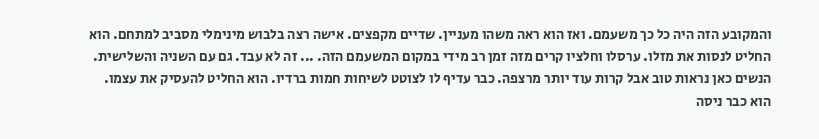והמקובע הזה היה כל כך משעמם. ואז הוא ראה משהו מעניין. שדיים מקפצים. אישה רצה בלבוש מינימלי מסביב למתחם. הוא החליט לנסות את מזלו. ערסלו וחלציו קרים מזה זמן רב מידי במקום המשעמם הזה. ... זה לא עבד. גם עם השניה והשלישית. הנשים כאן נראות טוב אבל קרות עוד יותר מרצפה. כבר עדיף לו לצוטט לשיחות חמות ברדיו. הוא החליט להעסיק את עצמו. הוא כבר ניסה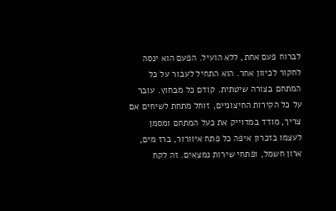לברוח פעם אחת, ללא הועיל. הפעם הוא ינסה לחקור לכיוון אחר. הוא התחיל לעבור על כל המתחם בצורה שיטתית. קודם כל מבחוץ. עובר על כל הקירות החיצוניים, זוחל מתחת לשיחים אם צריך, מודד במדוייק את כעל המתחם ומסמן לעצמו בזכרון איפה כל פתח איוורור, ברז מים, ארון חשמל, ופתחי שירות נמצאים. זה לקח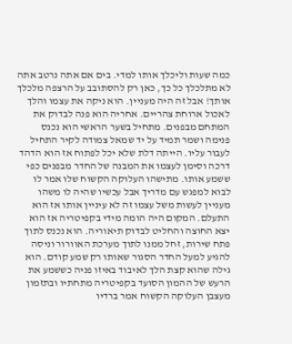כמה שעות וליכלך אותו למדי. בים אם אתה נרטב אתה לא מתלכלך כל כך, כאן רק להסתובב על הרצפה מלכלך אותך! אבל זה היה מעניין. הוא ניקה את עצמו והלך לאכול ארוחת צהריים. אחריה הוא פנה לבדוק את המתחם מבפנים. מתחיל בשער הראשי הוא נכנס פנימה ושמר תמיד על יד שמאל צמודה לקיר התחיל לעבור עליו. הייתה דלת שלא יכל לפתוח אז הוא הדהד דרכה וסימן לעצמו את המבנה של החדר מבפנים כפי ששמע אותו. מתישהו העלוקה הקשוח שלו אמר לו לבוא למפגש עם מדריך אבל עכשיו שהיה לו משהו מעניין לעשות משל עצמו זה לא עיניין אותו אז הוא התעלם. המקום היה הומה מידי בקפיטריה אז הוא יצא החוצה והחליט לבדוק תיאוריה. הוא נכנס לתוך פתח שירות, זחל ממנו לתוך מערכת האוורור וניסה להגיע למעל החדר הסגור שאותו רק שמע קודם. הוא גילה שהוא קצת הלך לאיבוד באיזו פניה כששמע את הרעש של ההמון הסועד בקפיטריה מתחתיו ובתזמון מעצבן העלוקה הקשוח אמר ברדיו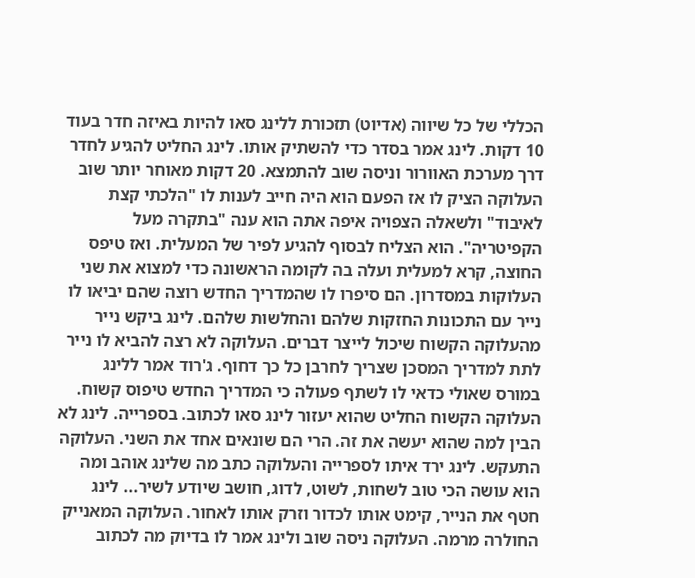הכללי של כל שיווה (אדיוט) תזכורת ללינג סאו להיות באיזה חדר בעוד 10 דקות. לינג אמר בסדר כדי להשתיק אותו. לינג החליט להגיע לחדר דרך מערכת האוורור וניסה שוב להתמצא. 20 דקות מאוחר יותר שוב העלוקה הציק לו אז הפעם הוא היה חייב לענות לו "הלכתי קצת לאיבוד" ולשאלה הצפויה איפה אתה הוא ענה "בתקרה מעל הקפיטריה". הוא הצליח לבסוף להגיע לפיר של המעלית. ואז טיפס החוצה, קרא למעלית ועלה בה לקומה הראשונה כדי למצוא את שני העלוקות במסדרון. הם סיפרו לו שהמדריך החדש רוצה שהם יביאו לו נייר עם התכונות החזקות שלהם והחלשות שלהם. לינג ביקש נייר מהעלוקה הקשוח שיכול לייצר דברים. העלוקה לא רצה להביא לו נייר לתת למדריך המסכן שצריך לחרבן כל כך דחוף. ג'רוד אמר ללינג במורס שאולי כדאי לו לשתף פעולה כי המדריך החדש טיפוס קשוח. העלוקה הקשוח החליט שהוא יעזור לינג סאו לכתוב. בספרייה. לינג לא הבין למה שהוא יעשה את זה. הרי הם שונאים אחד את השני. העלוקה התעקש. לינג ירד איתו לספרייה והעלוקה כתב מה שלינג אוהב ומה הוא עושה הכי טוב לשחות, לשוט, לדוג, חושב שיודע לשיר... לינג חטף את הנייר, קימט אותו לכדור וזרק אותו לאחור. העלוקה המאנייק החולרה מרמה. העלוקה ניסה שוב ולינג אמר לו בדיוק מה לכתוב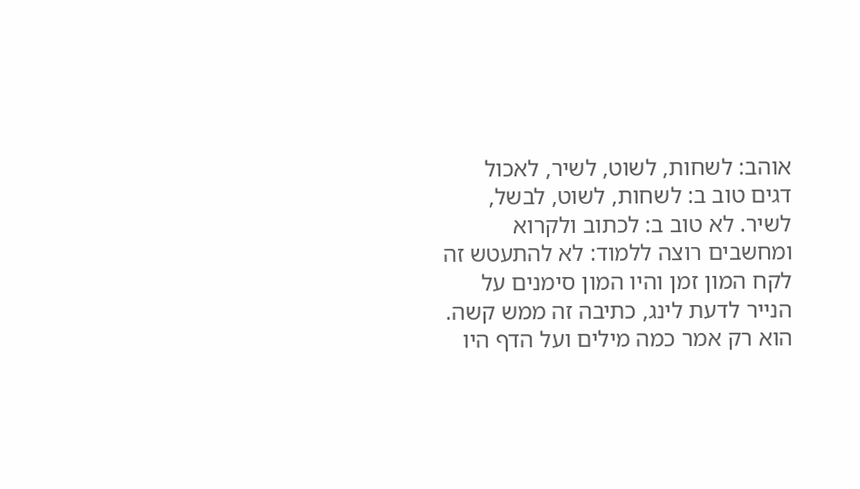אוהב: לשחות, לשוט, לשיר, לאכול דגים טוב ב: לשחות, לשוט, לבשל, לשיר. לא טוב ב: לכתוב ולקרוא ומחשבים רוצה ללמוד: לא להתעטש זה לקח המון זמן והיו המון סימנים על הנייר לדעת לינג, כתיבה זה ממש קשה. הוא רק אמר כמה מילים ועל הדף היו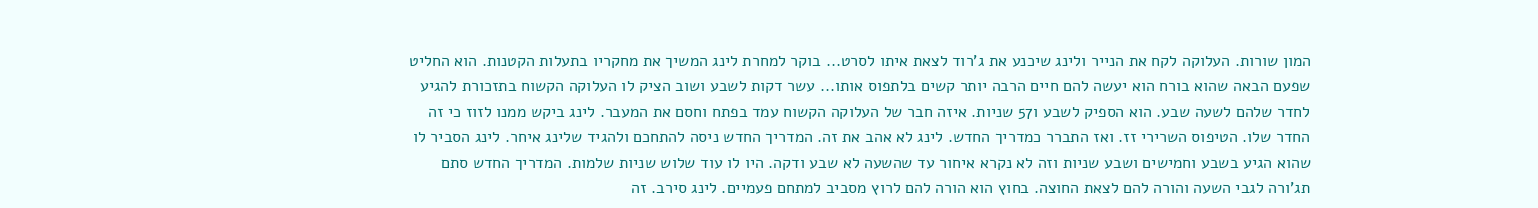המון שורות. העלוקה לקח את הנייר ולינג שיכנע את ג'רוד לצאת איתו לסרט... בוקר למחרת לינג המשיך את מחקריו בתעלות הקטנות. הוא החליט שפעם הבאה שהוא בורח הוא יעשה להם חיים הרבה יותר קשים בלתפוס אותו... עשר דקות לשבע ושוב הציק לו העלוקה הקשוח בתזכורת להגיע לחדר שלהם לשעה שבע. הוא הספיק לשבע ו57 שניות. איזה חבר של העלוקה הקשוח עמד בפתח וחסם את המעבר. לינג ביקש ממנו לזוז כי זה החדר שלו. הטיפוס השרירי זז. ואז התברר כמדריך החדש. לינג לא אהב את זה. המדריך החדש ניסה להתחכם ולהגיד שלינג איחר. לינג הסביר לו שהוא הגיע בשבע וחמישים ושבע שניות וזה לא נקרא איחור עד שהשעה לא שבע ודקה. היו לו עוד שלוש שניות שלמות. המדריך החדש סתם תג'ורה לגבי השעה והורה להם לצאת החוצה. בחוץ הוא הורה להם לרוץ מסביב למתחם פעמיים. לינג סירב. זה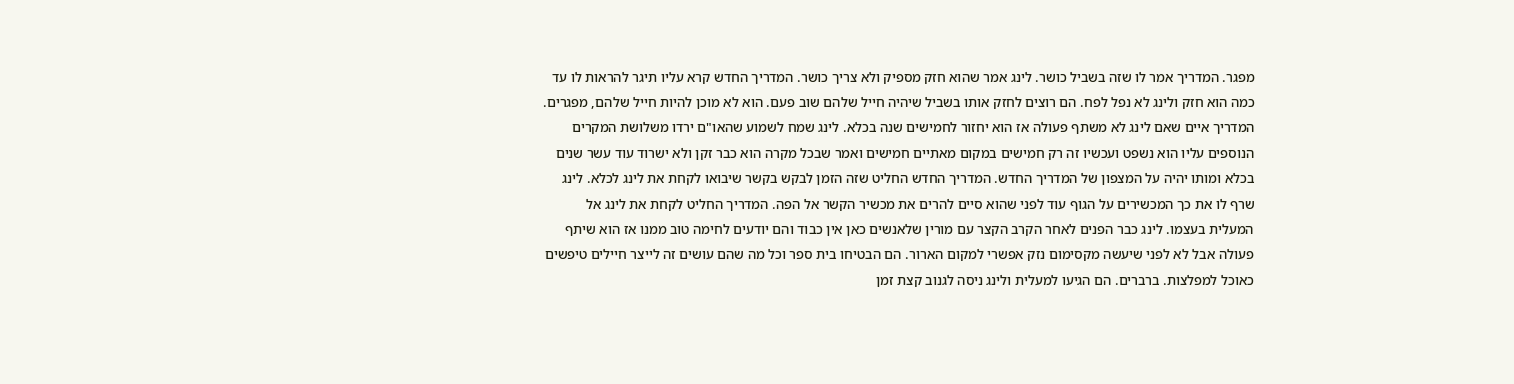מפגר. המדריך אמר לו שזה בשביל כושר. לינג אמר שהוא חזק מספיק ולא צריך כושר. המדריך החדש קרא עליו תיגר להראות לו עד כמה הוא חזק ולינג לא נפל לפח. הם רוצים לחזק אותו בשביל שיהיה חייל שלהם שוב פעם. הוא לא מוכן להיות חייל שלהם, מפגרים. המדריך איים שאם לינג לא משתף פעולה אז הוא יחזור לחמישים שנה בכלא. לינג שמח לשמוע שהאו"ם ירדו משלושת המקרים הנוספים עליו הוא נשפט ועכשיו זה רק חמישים במקום מאתיים חמישים ואמר שבכל מקרה הוא כבר זקן ולא ישרוד עוד עשר שנים בכלא ומותו יהיה על המצפון של המדריך החדש. המדריך החדש החליט שזה הזמן לבקש בקשר שיבואו לקחת את לינג לכלא. לינג שרף לו את כך המכשירים על הגוף עוד לפני שהוא סיים להרים את מכשיר הקשר אל הפה. המדריך החליט לקחת את לינג אל המעלית בעצמו. לינג כבר הפנים לאחר הקרב הקצר עם מורין שלאנשים כאן אין כבוד והם יודעים לחימה טוב ממנו אז הוא שיתף פעולה אבל לא לפני שיעשה מקסימום נזק אפשרי למקום הארור. הם הבטיחו בית ספר וכל מה שהם עושים זה לייצר חיילים טיפשים כאוכל למפלצות. ברברים. הם הגיעו למעלית ולינג ניסה לגנוב קצת זמן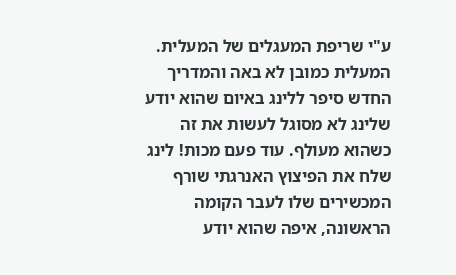ע"י שריפת המעגלים של המעלית. המעלית כמובן לא באה והמדריך החדש סיפר ללינג באיום שהוא יודע שלינג לא מסוגל לעשות את זה כשהוא מעולף. עוד פעם מכות! לינג שלח את הפיצוץ האנרגתי שורף המכשירים שלו לעבר הקומה הראשונה, איפה שהוא יודע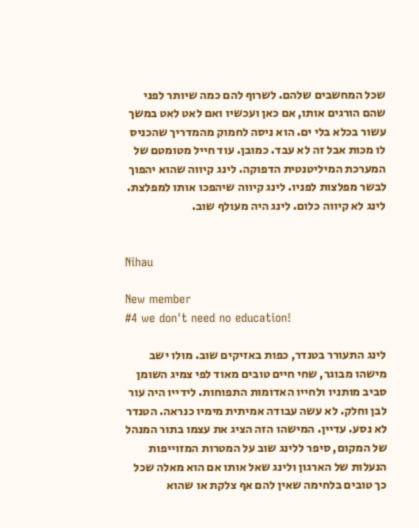שכל המחשבים שלהם. לשרוף להם כמה שיותר לפני שהם הורגים אותו, אם כאן ועכשיו ואם לאט לאט במשך עשור בכלא בלי ים. הוא ניסה לחמוק מהמדריך שהכניס לו מכות אבל זה לא עבד. כמובן. עוד חייל מטומטם של המערכת המיליטנטית הדפוקה. לינג קיווה שהוא יהפוך לבשר מפלצות לפניו. לינג קיווה שיהפכו אותו למפלצת. לינג לא קיווה כלום. לינג היה מעולף שוב.


Nihau

New member
#4 we don't need no education!

לינג התעורר בטנדר, כפות באזיקים שוב. מולו ישב מישהו מבוגר, שחי חיים טובים מאוד לפי צמיג השומן סביב מותניו ולחייו האדומות התפוחות. לידייו היה עור לבן וחלק. לא עשה עבודה אמיתית מימיו כנראה. הטנדר לא נסע. עדיין. המישהו הזה הציג את עצמו בתור המנהל של המקום, סיפר ללינג שוב על המטרות המזוייפות הנעלות של הארגון ולינג שאל אותו אם הוא מאלה שכל כך טובים בלחימה שאין להם אף צלקת או שהוא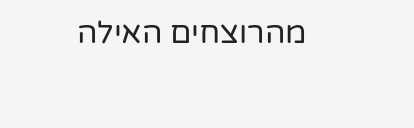מהרוצחים האילה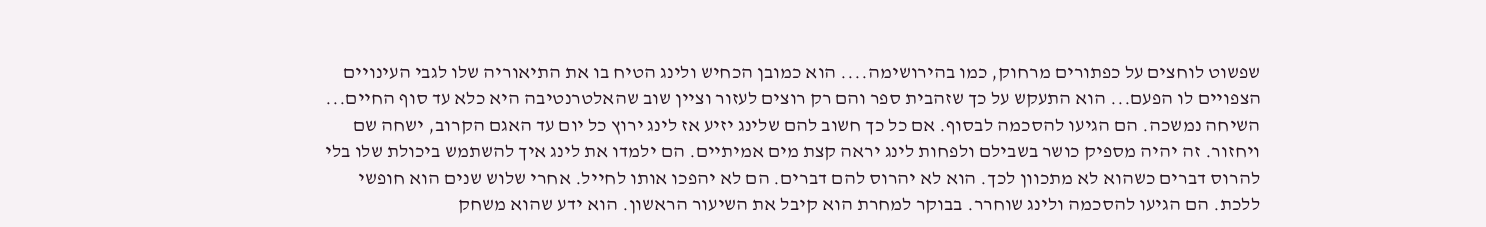שפשוט לוחצים על כפתורים מרחוק, כמו בהירושימה.... הוא כמובן הכחיש ולינג הטיח בו את התיאוריה שלו לגבי העינויים הצפויים לו הפעם... הוא התעקש על כך שזהבית ספר והם רק רוצים לעזור וציין שוב שהאלטרנטיבה היא כלא עד סוף החיים... השיחה נמשכה. הם הגיעו להסכמה לבסוף. אם כל כך חשוב להם שלינג יזיע אז לינג ירוץ כל יום עד האגם הקרוב, ישחה שם ויחזור. זה יהיה מספיק כושר בשבילם ולפחות לינג יראה קצת מים אמיתיים. הם ילמדו את לינג איך להשתמש ביכולת שלו בלי להרוס דברים כשהוא לא מתכוון לכך. הוא לא יהרוס להם דברים. הם לא יהפכו אותו לחייל. אחרי שלוש שנים הוא חופשי ללכת. הם הגיעו להסכמה ולינג שוחרר. בבוקר למחרת הוא קיבל את השיעור הראשון. הוא ידע שהוא משחק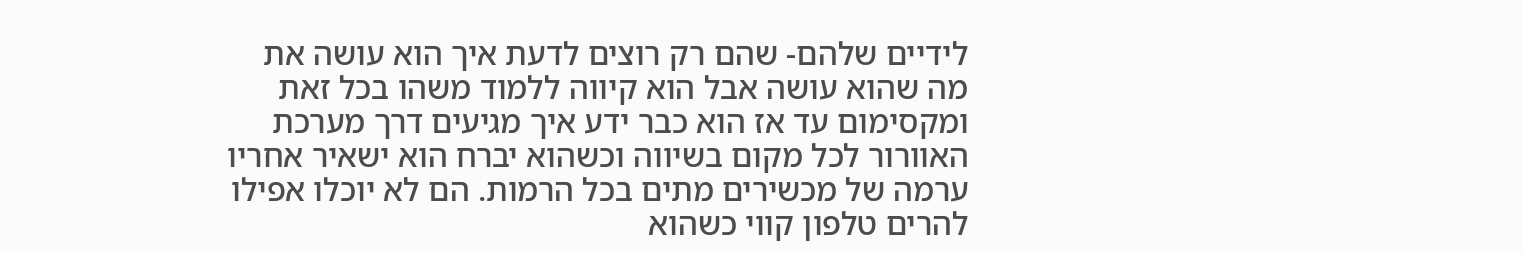לידיים שלהם- שהם רק רוצים לדעת איך הוא עושה את מה שהוא עושה אבל הוא קיווה ללמוד משהו בכל זאת ומקסימום עד אז הוא כבר ידע איך מגיעים דרך מערכת האוורור לכל מקום בשיווה וכשהוא יברח הוא ישאיר אחריו ערמה של מכשירים מתים בכל הרמות. הם לא יוכלו אפילו להרים טלפון קווי כשהוא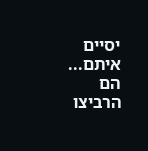יסיים איתם... הם הרביצו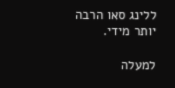ללינג סאו הרבה יותר מידי.

למעלה